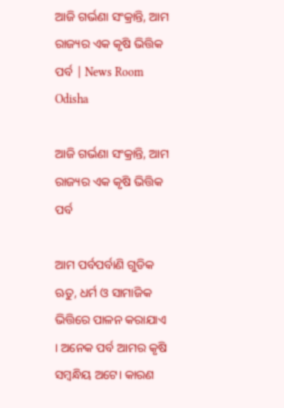ଆଜି ଗର୍ଭଣା ସଂକ୍ରାନ୍ତି, ଆମ ରାଜ୍ୟର ଏକ କୃଷି ଭିତ୍ତିକ ପର୍ବ | News Room Odisha

ଆଜି ଗର୍ଭଣା ସଂକ୍ରାନ୍ତି, ଆମ ରାଜ୍ୟର ଏକ କୃଷି ଭିତ୍ତିକ ପର୍ବ

ଆମ ପର୍ବପର୍ବାଣି ଗୁଡିକ ଋତୁ, ଧର୍ମ ଓ ସାମାଜିକ ଭିତ୍ତିରେ ପାଳନ କରାଯାଏ । ଅନେକ ପର୍ବ ଆମର କୃଷି ସମ୍ବନ୍ଧିୟ ଅଟେ। କାରଣ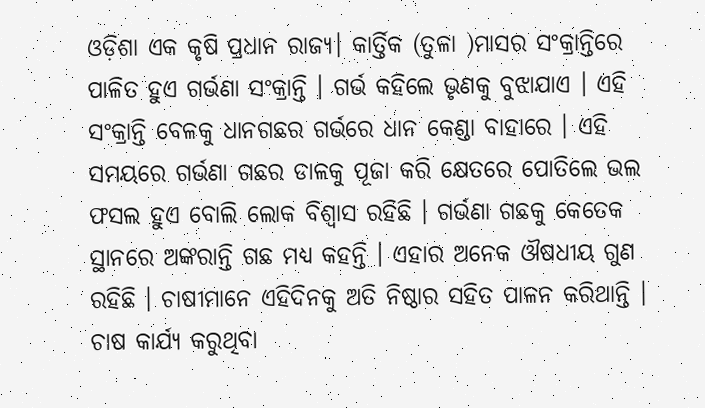ଓଡ଼ିଶା ଏକ କୃଷି ପ୍ରଧାନ ରାଜ୍ୟ। କାର୍ତ୍ତିକ (ତୁଳା )ମାସର ସଂକ୍ରାନ୍ତିରେ ପାଳିତ ହୁଏ ଗର୍ଭଣା ସଂକ୍ରାନ୍ତି । ଗର୍ଭ କହିଲେ ଭୃଣକୁ ବୁଝାଯାଏ । ଏହି ସଂକ୍ରାନ୍ତି ବେଳକୁ ଧାନଗଛର ଗର୍ଭରେ ଧାନ କେଣ୍ଡା ବାହାରେ । ଏହି ସମୟରେ ଗର୍ଭଣା ଗଛର ଡାଳକୁ ପୂଜା କରି କ୍ଷେତରେ ପୋତିଲେ ଭଲ ଫସଲ ହୁଏ ବୋଲି ଲୋକ ବିଶ୍ୱାସ ରହିଛି । ଗର୍ଭଣା ଗଛକୁ କେତେକ ସ୍ଥାନରେ ଅଙ୍କରାନ୍ତି ଗଛ ମଧ୍ୟ କହନ୍ତି । ଏହାର ଅନେକ ଔଷଧୀୟ ଗୁଣ ରହିଛି । ଚାଷୀମାନେ ଏହିଦିନକୁ ଅତି ନିଷ୍ଠାର ସହିତ ପାଳନ କରିଥାନ୍ତି । ଚାଷ କାର୍ଯ୍ୟ କରୁଥିବା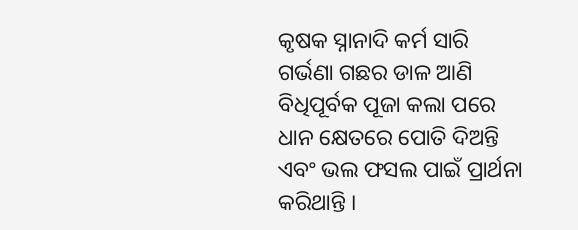କୃଷକ ସ୍ନାନାଦି କର୍ମ ସାରି ଗର୍ଭଣା ଗଛର ଡାଳ ଆଣି ବିଧିପୂର୍ବକ ପୂଜା କଲା ପରେ ଧାନ କ୍ଷେତରେ ପୋତି ଦିଅନ୍ତି ଏବଂ ଭଲ ଫସଲ ପାଇଁ ପ୍ରାର୍ଥନା କରିଥାନ୍ତି ।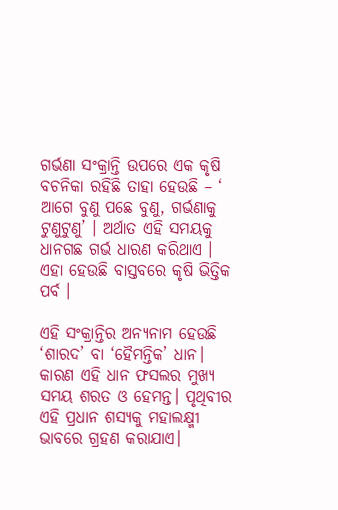ଗର୍ଭଣା ସଂକ୍ରାନ୍ତି ଉପରେ ଏକ କୃଷି ବଚନିକା ରହିଛି ତାହା ହେଉଛି – ‘ ଆଗେ ବୁଣୁ ପଛେ ବୁଣୁ, ଗର୍ଭଣାକୁ ଟୁଣୁଟୁଣୁ’ । ଅର୍ଥାତ ଏହି ସମୟକୁ ଧାନଗଛ ଗର୍ଭ ଧାରଣ କରିଥାଏ । ଏହା ହେଉଛି ବାସ୍ତବରେ କୃଷି ଭିତ୍ତିକ ପର୍ବ ।

ଏହି ସଂକ୍ରାନ୍ତିର ଅନ୍ୟନାମ ହେଉଛି ‘ଶାରଦ’ ବା ‘ହୈମନ୍ତିକ’ ଧାନ। କାରଣ ଏହି ଧାନ ଫସଲର ମୁଖ୍ୟ ସମୟ ଶରତ ଓ ହେମନ୍ତ। ପୃଥିବୀର ଏହି ପ୍ରଧାନ ଶସ୍ୟକୁ ମହାଲକ୍ଷ୍ମୀ ଭାବରେ ଗ୍ରହଣ କରାଯାଏ।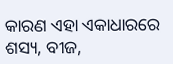କାରଣ ଏହା ଏକାଧାରରେ ଶସ୍ୟ, ବୀଜ,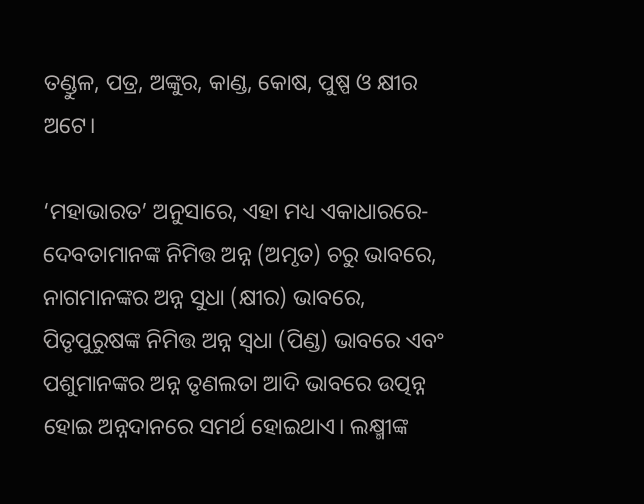ତଣ୍ଡୁଳ, ପତ୍ର, ଅଙ୍କୁର, କାଣ୍ଡ, କୋଷ, ପୁଷ୍ପ ଓ କ୍ଷୀର ଅଟେ।

‘ମହାଭାରତ’ ଅନୁସାରେ, ଏହା ମଧ୍ୟ ଏକାଧାରରେ- ଦେବତାମାନଙ୍କ ନିମିତ୍ତ ଅନ୍ନ (ଅମୃତ) ଚରୁ ଭାବରେ, ନାଗମାନଙ୍କର ଅନ୍ନ ସୁଧା (କ୍ଷୀର) ଭାବରେ, ପିତୃପୁରୁଷଙ୍କ ନିମିତ୍ତ ଅନ୍ନ ସ୍ୱଧା (ପିଣ୍ଡ) ଭାବରେ ଏବଂ ପଶୁମାନଙ୍କର ଅନ୍ନ ତୃଣଲତା ଆଦି ଭାବରେ ଉତ୍ପନ୍ନ ହୋଇ ଅନ୍ନଦାନରେ ସମର୍ଥ ହୋଇଥାଏ। ଲକ୍ଷ୍ମୀଙ୍କ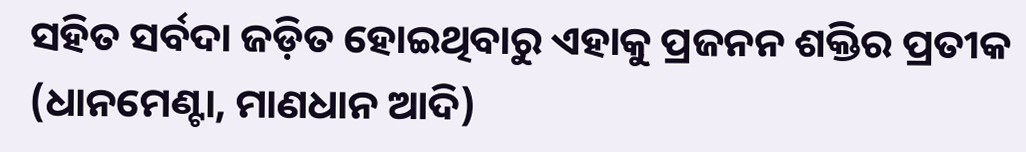ସହିତ ସର୍ବଦା ଜଡ଼ିତ ହୋଇଥିବାରୁ ଏହାକୁ ପ୍ରଜନନ ଶକ୍ତିର ପ୍ରତୀକ (ଧାନମେଣ୍ଟା, ମାଣଧାନ ଆଦି)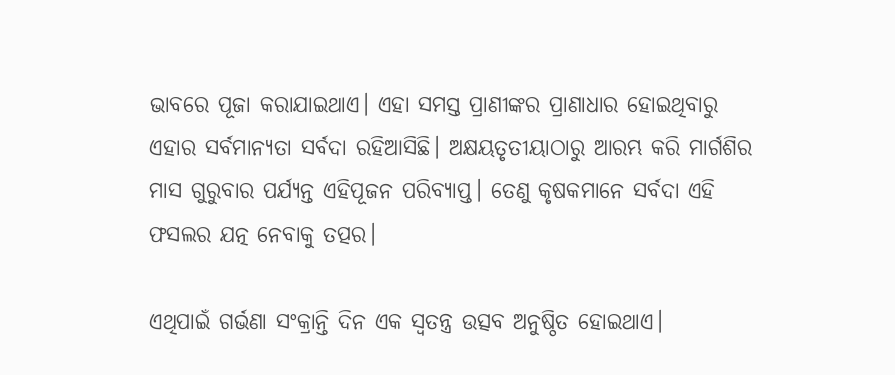ଭାବରେ ପୂଜା କରାଯାଇଥାଏ। ଏହା ସମସ୍ତ ପ୍ରାଣୀଙ୍କର ପ୍ରାଣାଧାର ହୋଇଥିବାରୁ ଏହାର ସର୍ବମାନ୍ୟତା ସର୍ବଦା ରହିଆସିଛି। ଅକ୍ଷୟତୃତୀୟାଠାରୁ ଆରମ୍ଭ କରି ମାର୍ଗଶିର ମାସ ଗୁରୁବାର ପର୍ଯ୍ୟନ୍ତ ଏହିପୂଜନ ପରିବ୍ୟାପ୍ତ। ତେଣୁ କୃଷକମାନେ ସର୍ବଦା ଏହି ଫସଲର ଯତ୍ନ ନେବାକୁ ତତ୍ପର।

ଏଥିପାଇଁ ଗର୍ଭଣା ସଂକ୍ରାନ୍ତି ଦିନ ଏକ ସ୍ୱତନ୍ତ୍ର ଉତ୍ସବ ଅନୁଷ୍ଠିତ ହୋଇଥାଏ।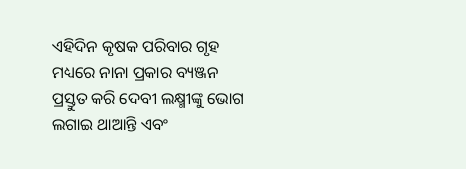ଏହିଦିନ କୃଷକ ପରିବାର ଗୃହ ମଧ୍ୟରେ ନାନା ପ୍ରକାର ବ୍ୟଞ୍ଜନ ପ୍ରସ୍ତୁତ କରି ଦେବୀ ଲକ୍ଷ୍ମୀଙ୍କୁ ଭୋଗ ଲଗାଇ ଥାଆନ୍ତି ଏବଂ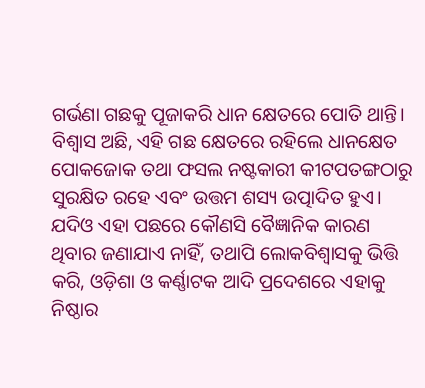ଗର୍ଭଣା ଗଛକୁ ପୂଜାକରି ଧାନ କ୍ଷେତରେ ପୋତି ଥାନ୍ତି। ବିଶ୍ୱାସ ଅଛି, ଏହି ଗଛ କ୍ଷେତରେ ରହିଲେ ଧାନକ୍ଷେତ ପୋକଜୋକ ତଥା ଫସଲ ନଷ୍ଟକାରୀ କୀଟପତଙ୍ଗଠାରୁ ସୁରକ୍ଷିତ ରହେ ଏବଂ ଉତ୍ତମ ଶସ୍ୟ ଉତ୍ପାଦିତ ହୁଏ। ଯଦିଓ ଏହା ପଛରେ କୌଣସି ବୈଜ୍ଞାନିକ କାରଣ ଥିବାର ଜଣାଯାଏ ନାହିଁ, ତଥାପି ଲୋକବିଶ୍ୱାସକୁ ଭିତ୍ତି କରି, ଓଡ଼ିଶା ଓ କର୍ଣ୍ଣାଟକ ଆଦି ପ୍ରଦେଶରେ ଏହାକୁ ନିଷ୍ଠାର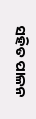ସହିତ ପାଳନ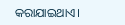କରାଯାଇଥାଏ।